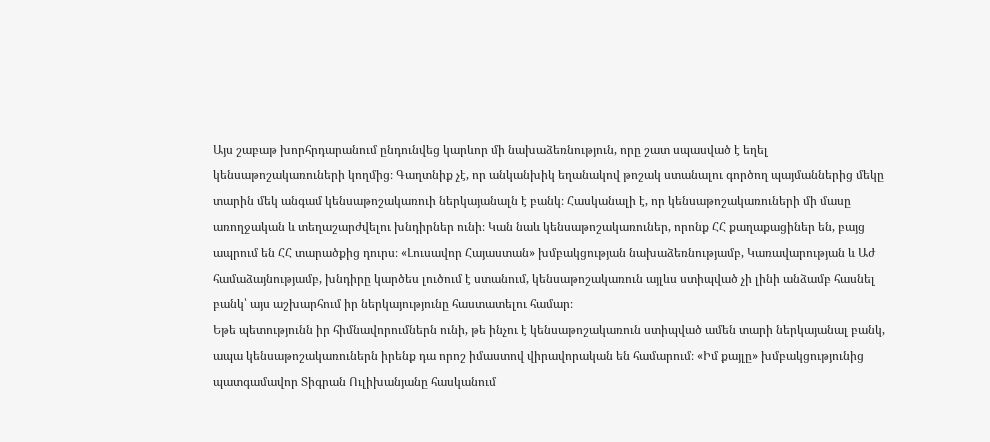Այս շաբաթ խորհրդարանում ընդունվեց կարևոր մի նախաձեռնություն, որը շատ սպասված է եղել կենսաթոշակառուների կողմից։ Գաղտնիք չէ, որ անկանխիկ եղանակով թոշակ ստանալու գործող պայմաններից մեկը տարին մեկ անգամ կենսաթոշակառուի ներկայանալն է բանկ։ Հասկանալի է, որ կենսաթոշակառուների մի մասը առողջական և տեղաշարժվելու խնդիրներ ունի։ Կան նաև կենսաթոշակառուներ, որոնք ՀՀ քաղաքացիներ են, բայց ապրում են ՀՀ տարածքից դուրս։ «Լուսավոր Հայաստան» խմբակցության նախաձեռնությամբ, Կառավարության և Աժ համաձայնությամբ, խնդիրը կարծես լուծում է ստանում, կենսաթոշակառուն այլևս ստիպված չի լինի անձամբ հասնել բանկ՝ այս աշխարհում իր ներկայությունը հաստատելու համար։
Եթե պետությունն իր հիմնավորումներն ունի, թե ինչու է կենսաթոշակառուն ստիպված ամեն տարի ներկայանալ բանկ, ապա կենսաթոշակառուներն իրենք դա որոշ իմաստով վիրավորական են համարում։ «Իմ քայլը» խմբակցությունից պատգամավոր Տիգրան Ուլիխանյանը հասկանում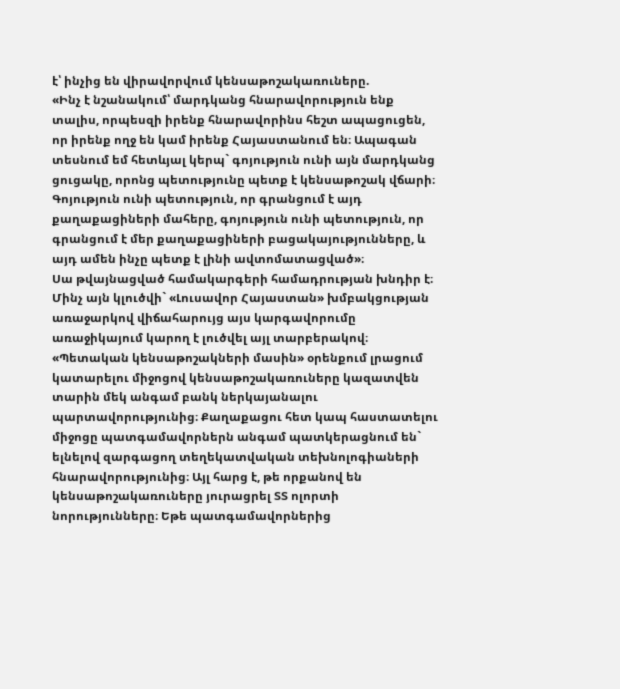է՝ ինչից են վիրավորվում կենսաթոշակառուները.
«Ինչ է նշանակում՝ մարդկանց հնարավորություն ենք տալիս, որպեսզի իրենք հնարավորինս հեշտ ապացուցեն, որ իրենք ողջ են կամ իրենք Հայաստանում են։ Ապագան տեսնում եմ հետևյալ կերպ` գոյություն ունի այն մարդկանց ցուցակը, որոնց պետությունը պետք է կենսաթոշակ վճարի։ Գոյություն ունի պետություն, որ գրանցում է այդ քաղաքացիների մահերը, գոյություն ունի պետություն, որ գրանցում է մեր քաղաքացիների բացակայությունները, և այդ ամեն ինչը պետք է լինի ավտոմատացված»։
Սա թվայնացված համակարգերի համադրության խնդիր է։ Մինչ այն կլուծվի` «Լուսավոր Հայաստան» խմբակցության առաջարկով վիճահարույց այս կարգավորումը առաջիկայում կարող է լուծվել այլ տարբերակով։ «Պետական կենսաթոշակների մասին» օրենքում լրացում կատարելու միջոցով կենսաթոշակառուները կազատվեն տարին մեկ անգամ բանկ ներկայանալու պարտավորությունից։ Քաղաքացու հետ կապ հաստատելու միջոցը պատգամավորներն անգամ պատկերացնում են` ելնելով զարգացող տեղեկատվական տեխնոլոգիաների հնարավորությունից։ Այլ հարց է, թե որքանով են կենսաթոշակառուները յուրացրել ՏՏ ոլորտի նորությունները։ Եթե պատգամավորներից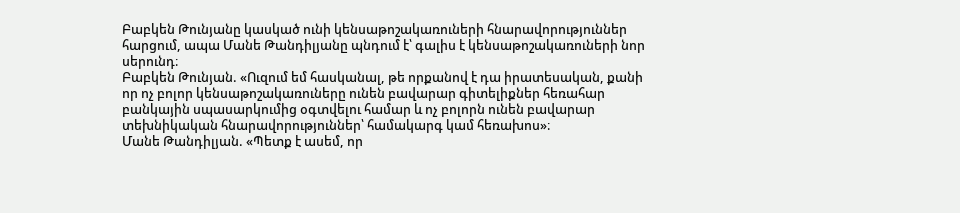Բաբկեն Թունյանը կասկած ունի կենսաթոշակառուների հնարավորություններ հարցում, ապա Մանե Թանդիլյանը պնդում է՝ գալիս է կենսաթոշակառուների նոր սերունդ։
Բաբկեն Թունյան. «Ուզում եմ հասկանալ, թե որքանով է դա իրատեսական, քանի որ ոչ բոլոր կենսաթոշակառուները ունեն բավարար գիտելիքներ հեռահար բանկային սպասարկումից օգտվելու համար և ոչ բոլորն ունեն բավարար տեխնիկական հնարավորություններ՝ համակարգ կամ հեռախոս»։
Մանե Թանդիլյան. «Պետք է ասեմ, որ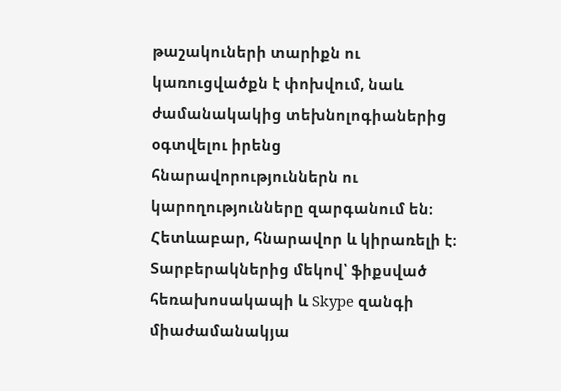թաշակուների տարիքն ու կառուցվածքն է փոխվում, նաև ժամանակակից տեխնոլոգիաներից օգտվելու իրենց հնարավորություններն ու կարողությունները զարգանում են։ Հետևաբար, հնարավոր և կիրառելի է։ Տարբերակներից մեկով՝ ֆիքսված հեռախոսակապի և Skype զանգի միաժամանակյա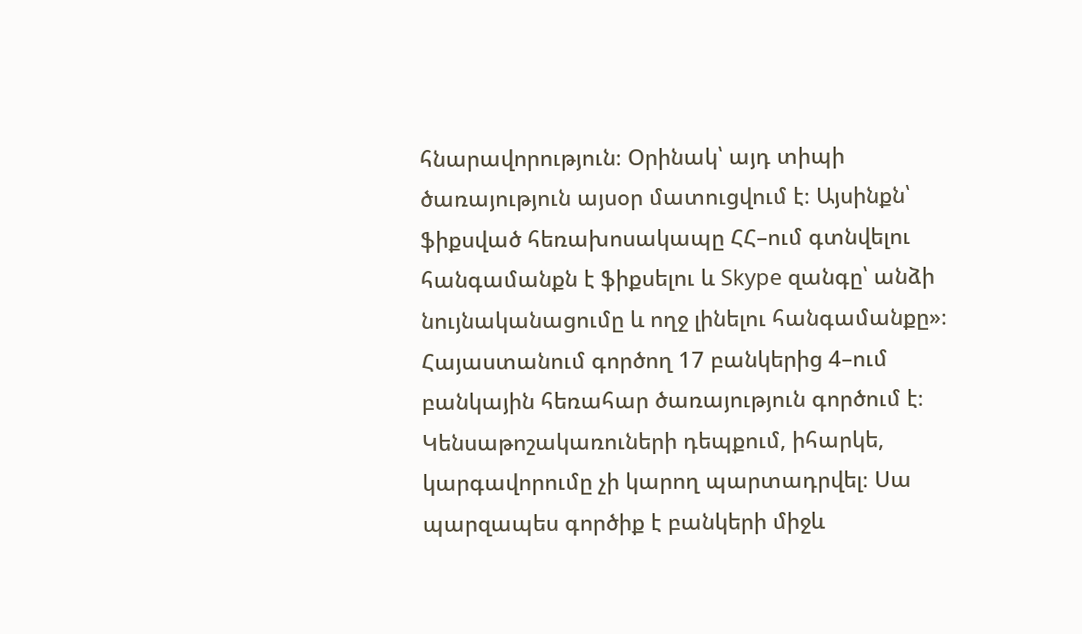հնարավորություն։ Օրինակ՝ այդ տիպի ծառայություն այսօր մատուցվում է։ Այսինքն՝ ֆիքսված հեռախոսակապը ՀՀ–ում գտնվելու հանգամանքն է ֆիքսելու և Skype զանգը՝ անձի նույնականացումը և ողջ լինելու հանգամանքը»։
Հայաստանում գործող 17 բանկերից 4–ում բանկային հեռահար ծառայություն գործում է։ Կենսաթոշակառուների դեպքում, իհարկե, կարգավորումը չի կարող պարտադրվել։ Սա պարզապես գործիք է բանկերի միջև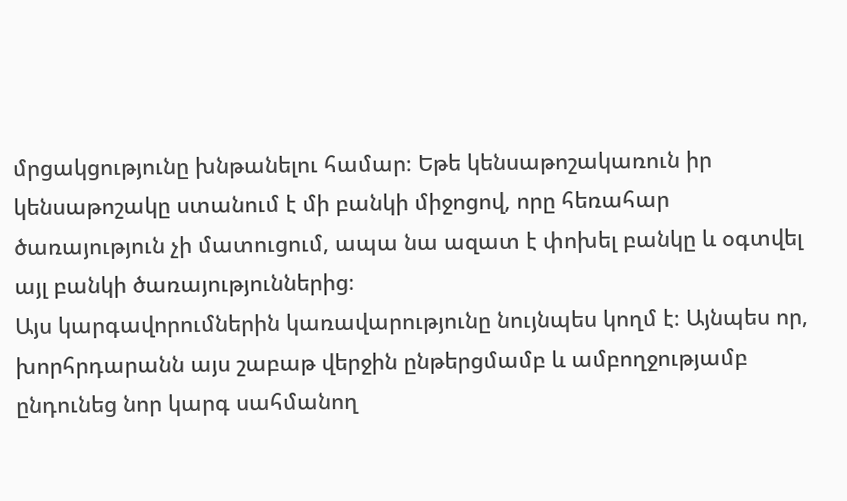մրցակցությունը խնթանելու համար։ Եթե կենսաթոշակառուն իր կենսաթոշակը ստանում է մի բանկի միջոցով, որը հեռահար ծառայություն չի մատուցում, ապա նա ազատ է փոխել բանկը և օգտվել այլ բանկի ծառայություններից։
Այս կարգավորումներին կառավարությունը նույնպես կողմ է։ Այնպես որ, խորհրդարանն այս շաբաթ վերջին ընթերցմամբ և ամբողջությամբ ընդունեց նոր կարգ սահմանող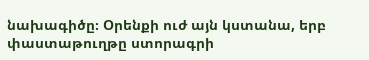նախագիծը։ Օրենքի ուժ այն կստանա, երբ փաստաթուղթը ստորագրի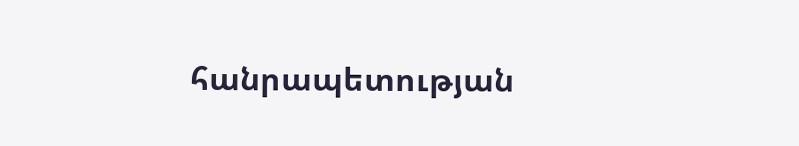հանրապետության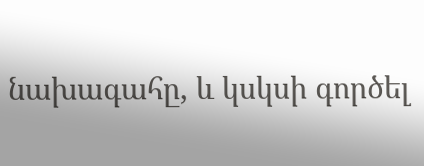նախագահը, և կսկսի գործել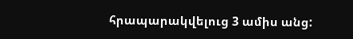հրապարակվելուց 3 ամիս անց: